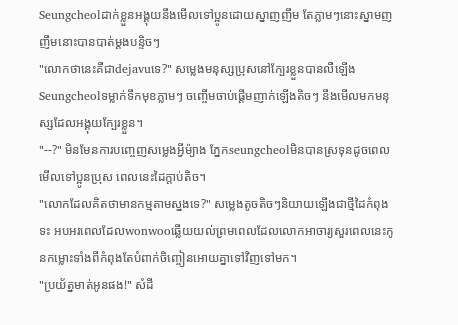Seungcheolដាក់ខ្លួនអង្គុយនឹងមើលទៅប្អូនដោយស្នាញញឹម តែភ្លាមៗនោះស្នាមញញឹមនោះបានបាត់ម្ដងបន្ទិចៗ
"លោកថានេះគឺជាdejavuទេ?" សម្លេងមនុស្សប្រុសនៅក្បែរខ្លួនបានលឺឡើង Seungcheolទម្លាក់ទឹកមុខភ្លាមៗ ចញ្ចើមចាប់ផ្ដើមញាក់ឡើងតិចៗ នឹងមើលមកមនុស្សដែលអង្គុយក្បែរខ្លួន។
"--?" មិនមែនការបញ្ចេញសម្លេងអ្វីម៉្យាង ភ្នែកseungcheolមិនបានស្រទុនដូចពេលមើលទៅប្អូនប្រុស ពេលនេះដៃក្ដាប់តិច។
"លោកដែលគិតថាមានកម្មតាមស្នងទេ?" សម្លេងតូចតិចៗនិយាយឡើងជាថ្មីដៃកំពុងទះ អបអរពេលដែលwonwooឆ្លើយយល់ព្រមពេលដែលលោកអាចារ្យសួរពេលនេះកូនកម្លោះទាំងពីកំពុងតែបំពាក់ចិញ្ចៀនអោយគ្នាទៅវិញទៅមក។
"ប្រយ័ត្នមាត់អូនផង!" សំដី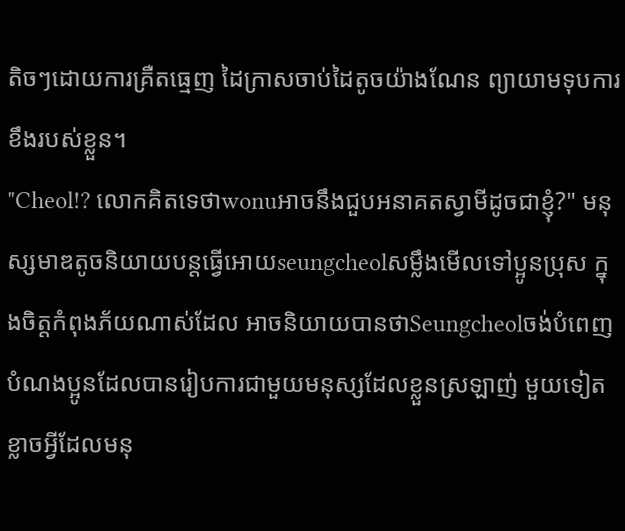តិចៗដោយការគ្រឺតធ្មេញ ដៃក្រាសចាប់ដៃតូចយ៉ាងណែន ព្យាយាមទុបការខឹងរបស់ខ្លួន។
"Cheol!? លោកគិតទេថាwonuអាចនឹងជួបអនាគតស្វាមីដូចជាខ្ញុំ?" មនុស្សមាឌតូចនិយាយបន្តធ្វើអោយseungcheolសម្លឹងមើលទៅប្អូនប្រុស ក្នុងចិត្តកំពុងភ័យណាស់ដែល អាចនិយាយបានថាSeungcheolចង់បំពេញបំណងប្អូនដែលបានរៀបការជាមួយមនុស្សដែលខ្លួនស្រឡាញ់ មួយទៀតខ្លាចអ្វីដែលមនុ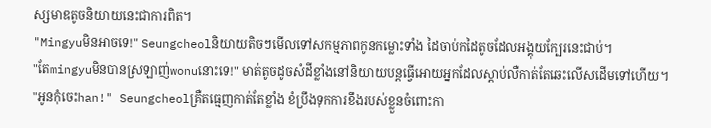ស្សមាឌតូចនិយាយនេះជាការពិត។
"Mingyuមិនអាចទេ!" Seungcheolនិយាយតិចៗមើលទៅសកម្មភាពកូនកម្លោះទាំង ដៃចាប់កដៃតូចដែលអង្គុយក្បែរនេះជាប់។
"តែmingyuមិនបានស្រឡាញ់wonuនោះទេ!" មាត់តូចដូចសំដីខ្លាំងនៅនិយាយបន្តធ្វើអោយអ្នកដែលស្ដាប់លឺកាត់តែឆេះលើសដើមទៅហើយ។
"អូនកុំចេះhan!" Seungcheolគ្រឺតធ្មេញកាត់តែខ្លាំង ខំប្រឹងទុកការខឹងរបស់ខ្លួនចំពោះកា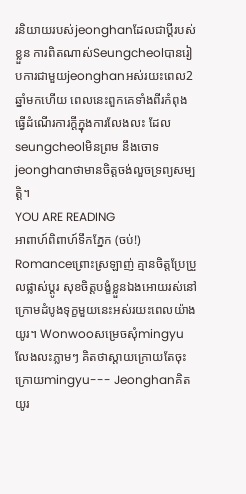រនិយាយរបស់jeonghanដែលជាប្ដីរបស់ខ្លួន ការពិតណាស់Seungcheolបានរៀបការជាមួយjeonghanអស់រយះពេល2ឆ្នាំមកហើយ ពេលនេះពួកគេទាំងពីរកំពុងធ្វើដំណើរការក្ដីក្នុងការលែងលះ ដែលseungcheolមិនព្រម នឹងចោទjeonghanថាមានចិត្តចង់លួចទ្រព្យសម្បតិ្ត។
YOU ARE READING
អាពាហ៍ពិពាហ៍ទឹកភ្នែក (ចប់!)
Romanceព្រោះស្រឡាញ់ គ្មានចិត្តប្រែប្រួលផ្លាស់ប្ដូរ សុខចិត្តបង្ខំខ្លួនឯងអោយរស់នៅក្រោមដំបូងទុក្ខមួយនេះអស់រយះពេលយ៉ាងយូរ។ Wonwooសម្រេចសុំmingyuលែងលះភ្លាមៗ គិតថាស្ដាយក្រោយតែចុះក្រោយmingyu--- Jeonghanគិតយូរ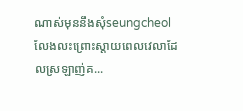ណាស់មុននឹងសុំseungcheolលែងលះព្រោះស្ដាយពេលវេលាដែលស្រឡាញ់គ...